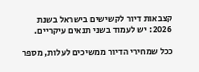קצבאות דיור לקשישים בישראל בשנת 2026: יש לעמוד בשני תנאים עיקריים.

ככל שמחירי הדיור ממשיכים לעלות, מספר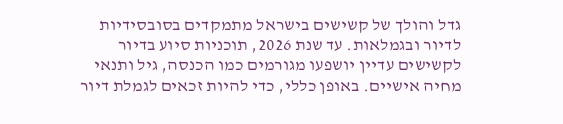גדל והולך של קשישים בישראל מתמקדים בסובסידיות לדיור ובגמלאות. עד שנת 2026, תוכניות סיוע בדיור לקשישים עדיין יושפעו מגורמים כמו הכנסה, גיל ותנאי מחיה אישיים. באופן כללי, כדי להיות זכאים לגמלת דיור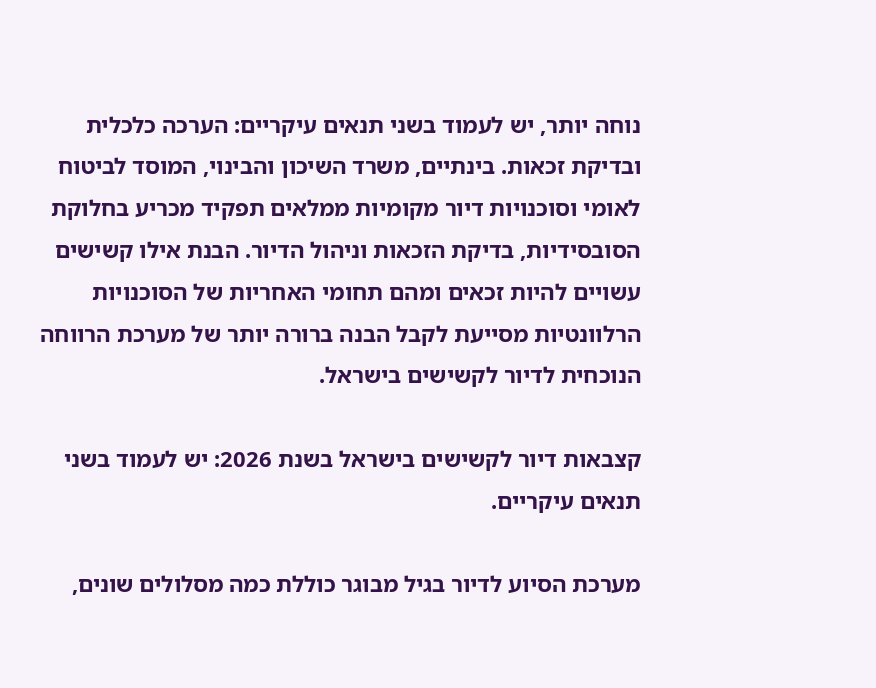נוחה יותר, יש לעמוד בשני תנאים עיקריים: הערכה כלכלית ובדיקת זכאות. בינתיים, משרד השיכון והבינוי, המוסד לביטוח לאומי וסוכנויות דיור מקומיות ממלאים תפקיד מכריע בחלוקת הסובסידיות, בדיקת הזכאות וניהול הדיור. הבנת אילו קשישים עשויים להיות זכאים ומהם תחומי האחריות של הסוכנויות הרלוונטיות מסייעת לקבל הבנה ברורה יותר של מערכת הרווחה הנוכחית לדיור לקשישים בישראל.

קצבאות דיור לקשישים בישראל בשנת 2026: יש לעמוד בשני תנאים עיקריים.

מערכת הסיוע לדיור בגיל מבוגר כוללת כמה מסלולים שונים,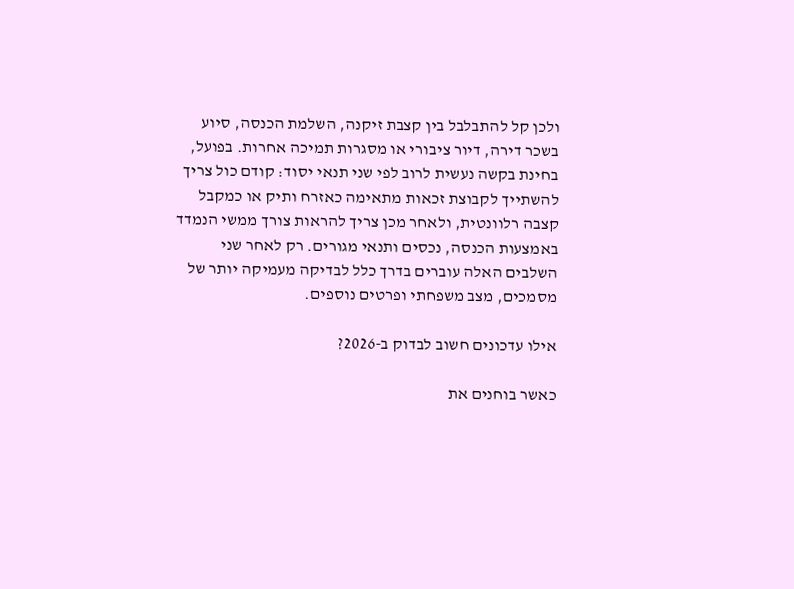ולכן קל להתבלבל בין קצבת זיקנה, השלמת הכנסה, סיוע בשכר דירה, דיור ציבורי או מסגרות תמיכה אחרות. בפועל, בחינת בקשה נעשית לרוב לפי שני תנאי יסוד: קודם כול צריך להשתייך לקבוצת זכאות מתאימה כאזרח ותיק או כמקבל קצבה רלוונטית, ולאחר מכן צריך להראות צורך ממשי הנמדד באמצעות הכנסה, נכסים ותנאי מגורים. רק לאחר שני השלבים האלה עוברים בדרך כלל לבדיקה מעמיקה יותר של מסמכים, מצב משפחתי ופרטים נוספים.

אילו עדכונים חשוב לבדוק ב-2026?

כאשר בוחנים את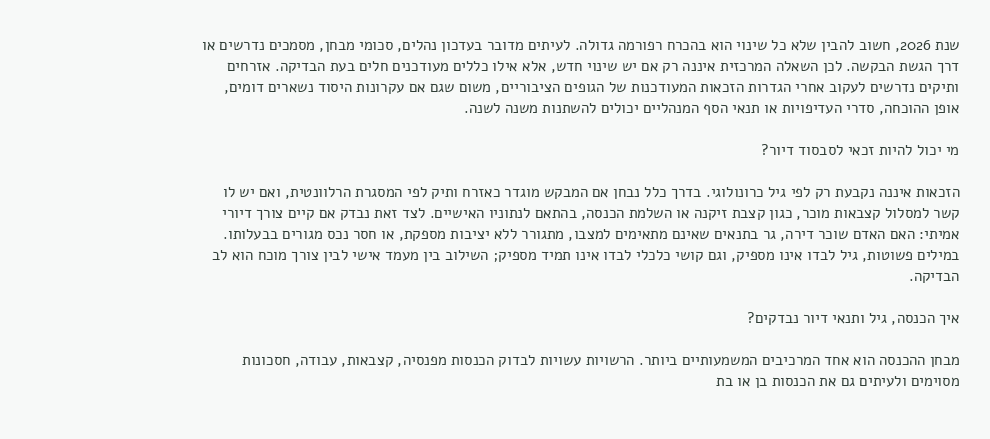שנת 2026, חשוב להבין שלא כל שינוי הוא בהכרח רפורמה גדולה. לעיתים מדובר בעדכון נהלים, סכומי מבחן, מסמכים נדרשים או דרך הגשת הבקשה. לכן השאלה המרכזית איננה רק אם יש שינוי חדש, אלא אילו כללים מעודכנים חלים בעת הבדיקה. אזרחים ותיקים נדרשים לעקוב אחרי הגדרות הזכאות המעודכנות של הגופים הציבוריים, משום שגם אם עקרונות היסוד נשארים דומים, אופן ההוכחה, סדרי העדיפויות או תנאי הסף המנהליים יכולים להשתנות משנה לשנה.

מי יכול להיות זכאי לסבסוד דיור?

הזכאות איננה נקבעת רק לפי גיל כרונולוגי. בדרך כלל נבחן אם המבקש מוגדר כאזרח ותיק לפי המסגרת הרלוונטית, ואם יש לו קשר למסלול קצבאות מוכר, כגון קצבת זיקנה או השלמת הכנסה, בהתאם לנתוניו האישיים. לצד זאת נבדק אם קיים צורך דיורי אמיתי: האם האדם שוכר דירה, גר בתנאים שאינם מתאימים למצבו, מתגורר ללא יציבות מספקת, או חסר נכס מגורים בבעלותו. במילים פשוטות, גיל לבדו אינו מספיק, וגם קושי כלכלי לבדו אינו תמיד מספיק; השילוב בין מעמד אישי לבין צורך מוכח הוא לב הבדיקה.

איך הכנסה, גיל ותנאי דיור נבדקים?

מבחן ההכנסה הוא אחד המרכיבים המשמעותיים ביותר. הרשויות עשויות לבדוק הכנסות מפנסיה, קצבאות, עבודה, חסכונות מסוימים ולעיתים גם את הכנסות בן או בת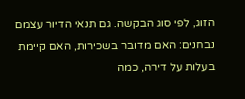הזוג, לפי סוג הבקשה. גם תנאי הדיור עצמם נבחנים: האם מדובר בשכירות, האם קיימת בעלות על דירה, כמה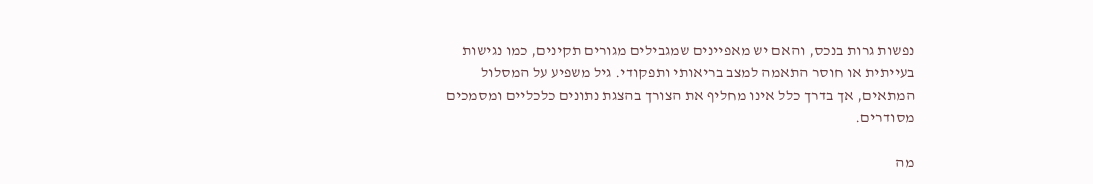נפשות גרות בנכס, והאם יש מאפיינים שמגבילים מגורים תקינים, כמו נגישות בעייתית או חוסר התאמה למצב בריאותי ותפקודי. גיל משפיע על המסלול המתאים, אך בדרך כלל אינו מחליף את הצורך בהצגת נתונים כלכליים ומסמכים מסודרים.

מה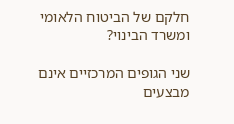חלקם של הביטוח הלאומי ומשרד הבינוי?

שני הגופים המרכזיים אינם מבצעים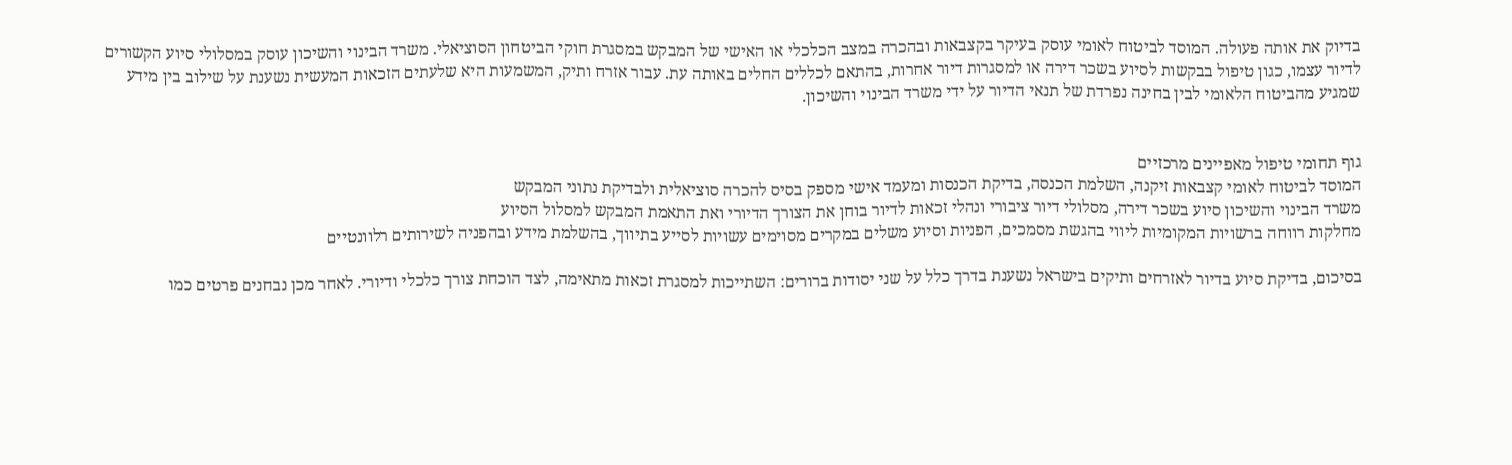בדיוק את אותה פעולה. המוסד לביטוח לאומי עוסק בעיקר בקצבאות ובהכרה במצב הכלכלי או האישי של המבקש במסגרת חוקי הביטחון הסוציאלי. משרד הבינוי והשיכון עוסק במסלולי סיוע הקשורים לדיור עצמו, כגון טיפול בבקשות לסיוע בשכר דירה או למסגרות דיור אחרות, בהתאם לכללים החלים באותה עת. עבור אזרח ותיק, המשמעות היא שלעתים הזכאות המעשית נשענת על שילוב בין מידע שמגיע מהביטוח הלאומי לבין בחינה נפרדת של תנאי הדיור על ידי משרד הבינוי והשיכון.


גוף תחומי טיפול מאפיינים מרכזיים
המוסד לביטוח לאומי קצבאות זיקנה, השלמת הכנסה, בדיקת הכנסות ומעמד אישי מספק בסיס להכרה סוציאלית ולבדיקת נתוני המבקש
משרד הבינוי והשיכון סיוע בשכר דירה, מסלולי דיור ציבורי ונהלי זכאות לדיור בוחן את הצורך הדיורי ואת התאמת המבקש למסלול הסיוע
מחלקות רווחה ברשויות המקומיות ליווי בהגשת מסמכים, הפניות וסיוע משלים במקרים מסוימים עשויות לסייע בתיווך, בהשלמת מידע ובהפניה לשירותים רלוונטיים

בסיכום, בדיקת סיוע בדיור לאזרחים ותיקים בישראל נשענת בדרך כלל על שני יסודות ברורים: השתייכות למסגרת זכאות מתאימה, לצד הוכחת צורך כלכלי ודיורי. לאחר מכן נבחנים פרטים כמו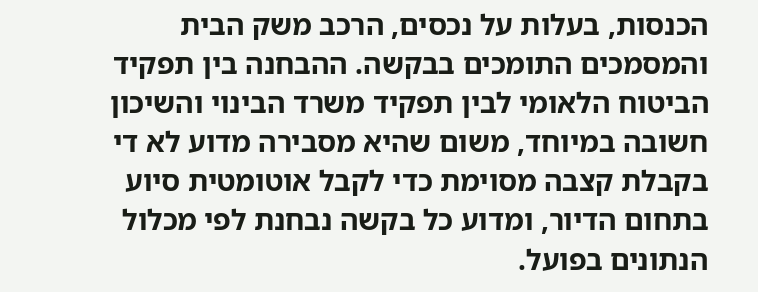הכנסות, בעלות על נכסים, הרכב משק הבית והמסמכים התומכים בבקשה. ההבחנה בין תפקיד הביטוח הלאומי לבין תפקיד משרד הבינוי והשיכון חשובה במיוחד, משום שהיא מסבירה מדוע לא די בקבלת קצבה מסוימת כדי לקבל אוטומטית סיוע בתחום הדיור, ומדוע כל בקשה נבחנת לפי מכלול הנתונים בפועל.